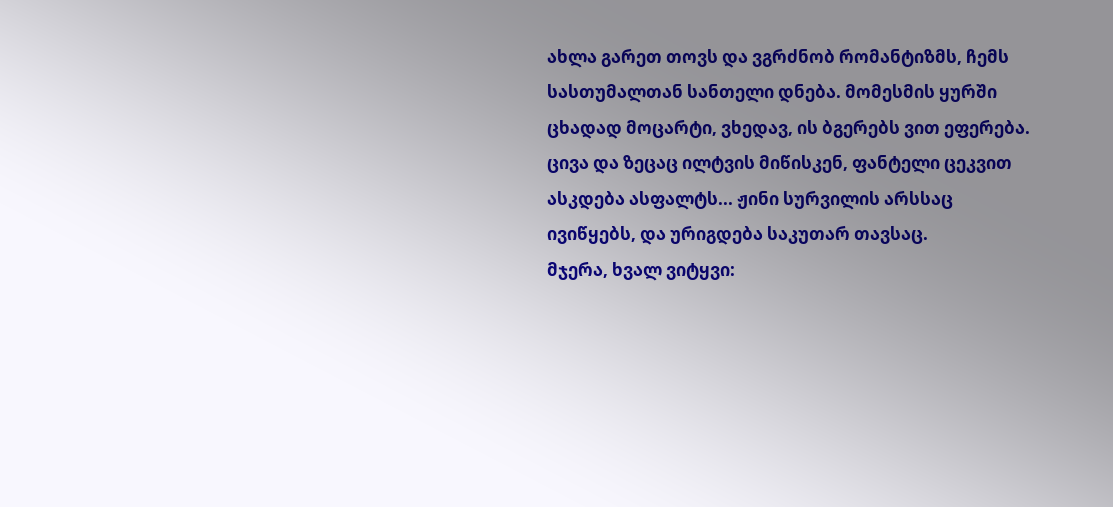ახლა გარეთ თოვს და ვგრძნობ რომანტიზმს, ჩემს სასთუმალთან სანთელი დნება. მომესმის ყურში ცხადად მოცარტი, ვხედავ, ის ბგერებს ვით ეფერება.
ცივა და ზეცაც ილტვის მიწისკენ, ფანტელი ცეკვით ასკდება ასფალტს... ჟინი სურვილის არსსაც ივიწყებს, და ურიგდება საკუთარ თავსაც.
მჯერა, ხვალ ვიტყვი: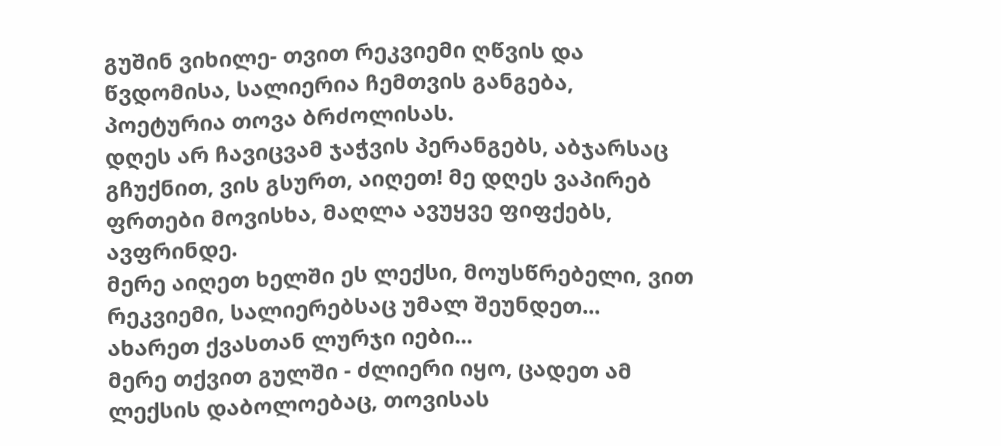გუშინ ვიხილე- თვით რეკვიემი ღწვის და წვდომისა, სალიერია ჩემთვის განგება, პოეტურია თოვა ბრძოლისას.
დღეს არ ჩავიცვამ ჯაჭვის პერანგებს, აბჯარსაც გჩუქნით, ვის გსურთ, აიღეთ! მე დღეს ვაპირებ ფრთები მოვისხა, მაღლა ავუყვე ფიფქებს, ავფრინდე.
მერე აიღეთ ხელში ეს ლექსი, მოუსწრებელი, ვით რეკვიემი, სალიერებსაც უმალ შეუნდეთ... ახარეთ ქვასთან ლურჯი იები...
მერე თქვით გულში - ძლიერი იყო, ცადეთ ამ ლექსის დაბოლოებაც, თოვისას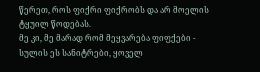წერეთ, როს ფიქრი ფიქრობს და არ მოელის ტყუილ წოდებას.
მე კი, მე მარად რომ მეყვარება ფიფქები - სულის ეს სანიტრები, ყოველ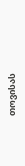თოვისას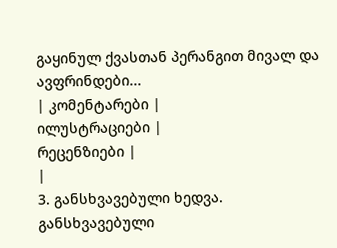გაყინულ ქვასთან პერანგით მივალ და ავფრინდები...
| კომენტარები |
ილუსტრაციები |
რეცენზიები |
|
3. განსხვავებული ხედვა. განსხვავებული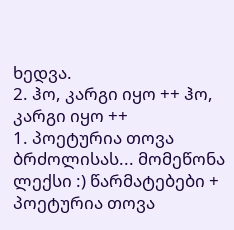ხედვა.
2. ჰო, კარგი იყო ++ ჰო, კარგი იყო ++
1. პოეტურია თოვა ბრძოლისას... მომეწონა ლექსი :) წარმატებები + პოეტურია თოვა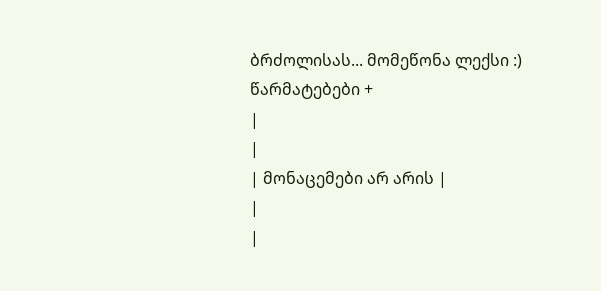ბრძოლისას... მომეწონა ლექსი :) წარმატებები +
|
|
| მონაცემები არ არის |
|
|